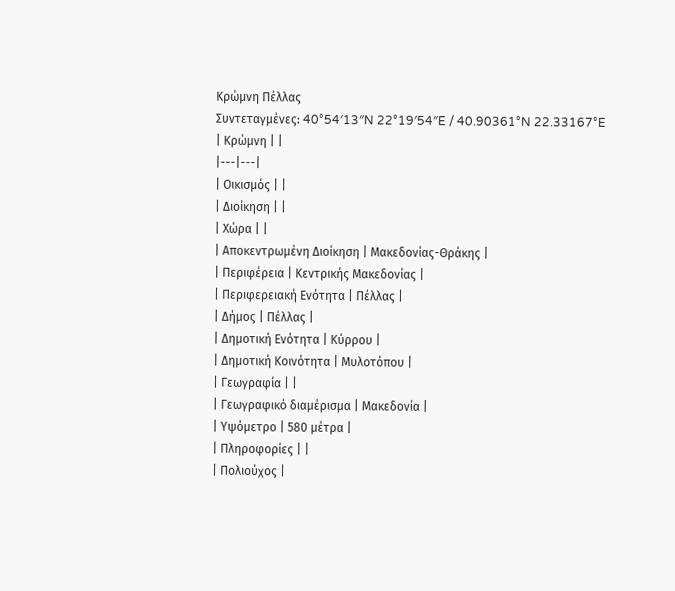Κρώμνη Πέλλας
Συντεταγμένες: 40°54′13″N 22°19′54″E / 40.90361°N 22.33167°E
| Κρώμνη | |
|---|---|
| Οικισμός | |
| Διοίκηση | |
| Χώρα | |
| Αποκεντρωμένη Διοίκηση | Μακεδονίας-Θράκης |
| Περιφέρεια | Κεντρικής Μακεδονίας |
| Περιφερειακή Ενότητα | Πέλλας |
| Δήμος | Πέλλας |
| Δημοτική Ενότητα | Κύρρου |
| Δημοτική Κοινότητα | Μυλοτόπου |
| Γεωγραφία | |
| Γεωγραφικό διαμέρισμα | Μακεδονία |
| Υψόμετρο | 580 μέτρα |
| Πληροφορίες | |
| Πολιούχος |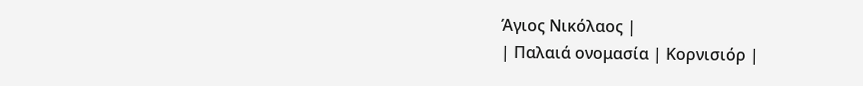Άγιος Νικόλαος |
| Παλαιά ονομασία | Κορνισιόρ |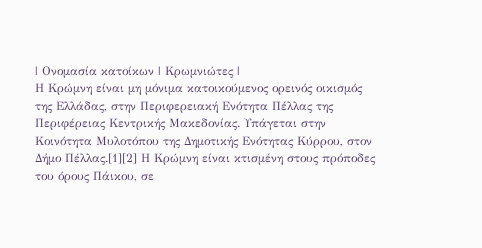| Ονομασία κατοίκων | Κρωμνιώτες |
Η Κρώμνη είναι μη μόνιμα κατοικούμενος ορεινός οικισμός της Ελλάδας, στην Περιφερειακή Ενότητα Πέλλας της Περιφέρειας Κεντρικής Μακεδονίας. Υπάγεται στην Κοινότητα Μυλοτόπου της Δημοτικής Ενότητας Κύρρου, στον Δήμο Πέλλας.[1][2] Η Κρώμνη είναι κτισμένη στους πρόποδες του όρους Πάικου, σε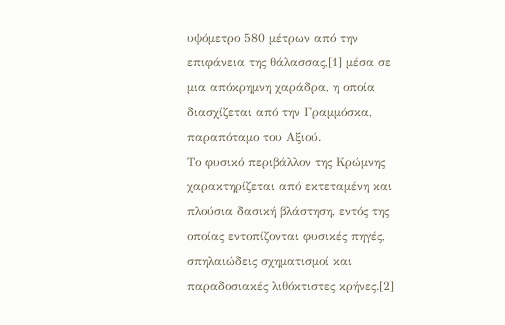υψόμετρο 580 μέτρων από την επιφάνεια της θάλασσας,[1] μέσα σε μια απόκρημνη χαράδρα, η οποία διασχίζεται από την Γραμμόσκα, παραπόταμο του Αξιού.
Το φυσικό περιβάλλον της Κρώμνης χαρακτηρίζεται από εκτεταμένη και πλούσια δασική βλάστηση, εντός της οποίας εντοπίζονται φυσικές πηγές, σπηλαιώδεις σχηματισμοί και παραδοσιακές λιθόκτιστες κρήνες.[2]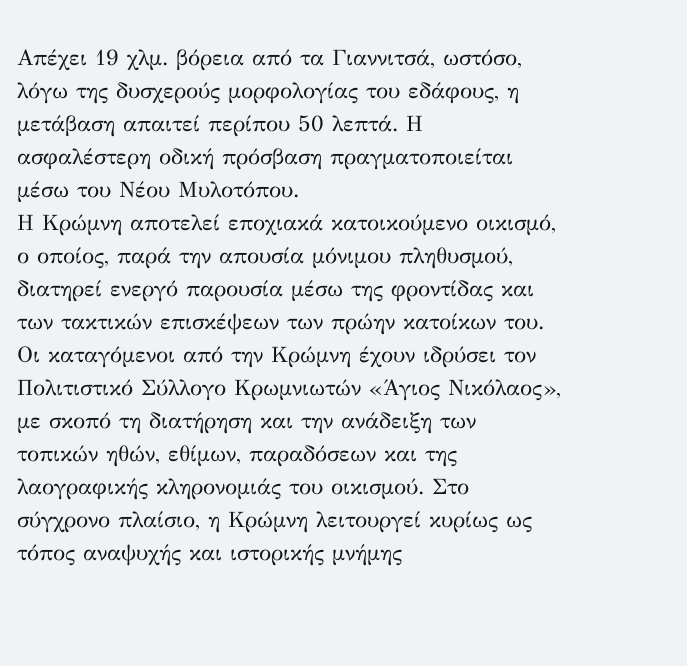Απέχει 19 χλμ. βόρεια από τα Γιαννιτσά, ωστόσο, λόγω της δυσχερούς μορφολογίας του εδάφους, η μετάβαση απαιτεί περίπου 50 λεπτά. Η ασφαλέστερη οδική πρόσβαση πραγματοποιείται μέσω του Νέου Μυλοτόπου.
Η Κρώμνη αποτελεί εποχιακά κατοικούμενο οικισμό, ο οποίος, παρά την απουσία μόνιμου πληθυσμού, διατηρεί ενεργό παρουσία μέσω της φροντίδας και των τακτικών επισκέψεων των πρώην κατοίκων του. Οι καταγόμενοι από την Κρώμνη έχουν ιδρύσει τον Πολιτιστικό Σύλλογο Κρωμνιωτών «Άγιος Νικόλαος», με σκοπό τη διατήρηση και την ανάδειξη των τοπικών ηθών, εθίμων, παραδόσεων και της λαογραφικής κληρονομιάς του οικισμού. Στο σύγχρονο πλαίσιο, η Κρώμνη λειτουργεί κυρίως ως τόπος αναψυχής και ιστορικής μνήμης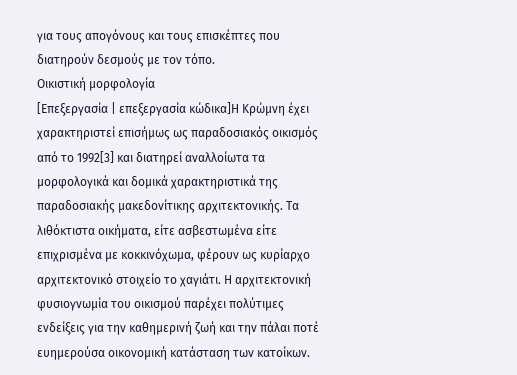για τους απογόνους και τους επισκέπτες που διατηρούν δεσμούς με τον τόπο.
Οικιστική μορφολογία
[Επεξεργασία | επεξεργασία κώδικα]Η Κρώμνη έχει χαρακτηριστεί επισήμως ως παραδοσιακός οικισμός από το 1992[3] και διατηρεί αναλλοίωτα τα μορφολογικά και δομικά χαρακτηριστικά της παραδοσιακής μακεδονίτικης αρχιτεκτονικής. Τα λιθόκτιστα οικήματα, είτε ασβεστωμένα είτε επιχρισμένα με κοκκινόχωμα, φέρουν ως κυρίαρχο αρχιτεκτονικό στοιχείο το χαγιάτι. Η αρχιτεκτονική φυσιογνωμία του οικισμού παρέχει πολύτιμες ενδείξεις για την καθημερινή ζωή και την πάλαι ποτέ ευημερούσα οικονομική κατάσταση των κατοίκων.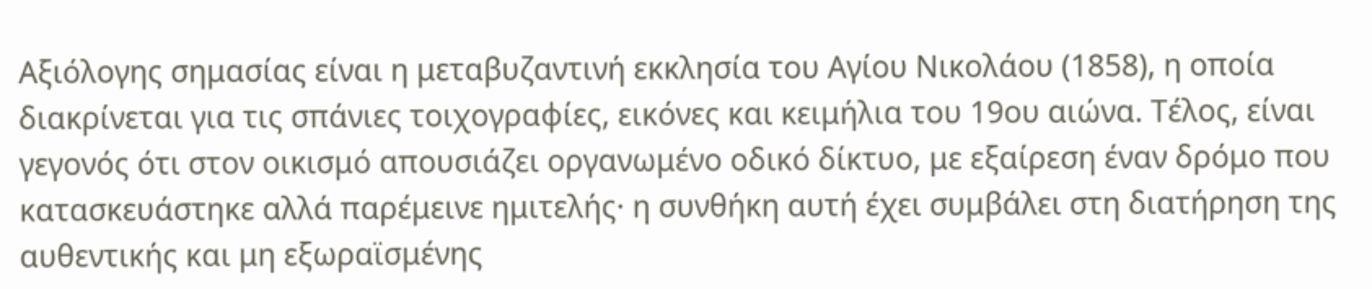Αξιόλογης σημασίας είναι η μεταβυζαντινή εκκλησία του Αγίου Νικολάου (1858), η οποία διακρίνεται για τις σπάνιες τοιχογραφίες, εικόνες και κειμήλια του 19ου αιώνα. Τέλος, είναι γεγονός ότι στον οικισμό απουσιάζει οργανωμένο οδικό δίκτυο, με εξαίρεση έναν δρόμο που κατασκευάστηκε αλλά παρέμεινε ημιτελής· η συνθήκη αυτή έχει συμβάλει στη διατήρηση της αυθεντικής και μη εξωραϊσμένης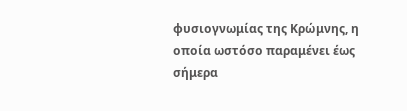φυσιογνωμίας της Κρώμνης, η οποία ωστόσο παραμένει έως σήμερα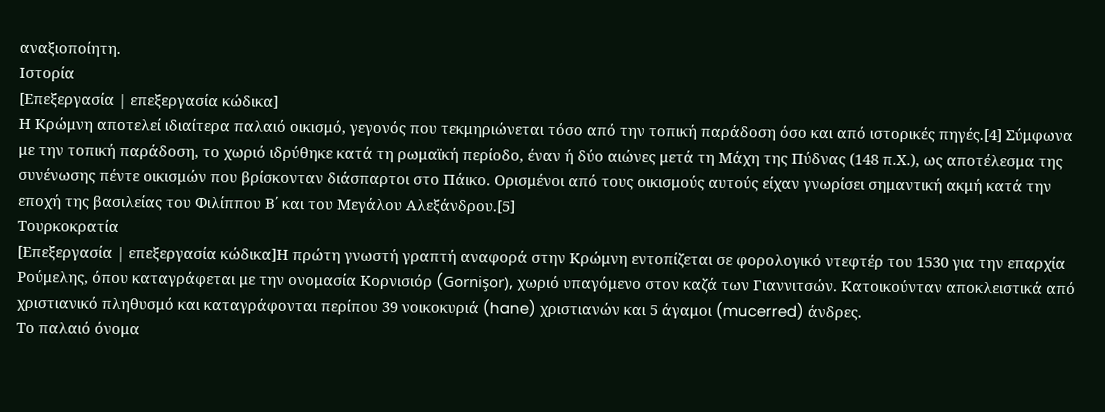αναξιοποίητη.
Ιστορία
[Επεξεργασία | επεξεργασία κώδικα]
Η Κρώμνη αποτελεί ιδιαίτερα παλαιό οικισμό, γεγονός που τεκμηριώνεται τόσο από την τοπική παράδοση όσο και από ιστορικές πηγές.[4] Σύμφωνα με την τοπική παράδοση, το χωριό ιδρύθηκε κατά τη ρωμαϊκή περίοδο, έναν ή δύο αιώνες μετά τη Μάχη της Πύδνας (148 π.Χ.), ως αποτέλεσμα της συνένωσης πέντε οικισμών που βρίσκονταν διάσπαρτοι στο Πάικο. Ορισμένοι από τους οικισμούς αυτούς είχαν γνωρίσει σημαντική ακμή κατά την εποχή της βασιλείας του Φιλίππου Β΄ και του Μεγάλου Αλεξάνδρου.[5]
Τουρκοκρατία
[Επεξεργασία | επεξεργασία κώδικα]Η πρώτη γνωστή γραπτή αναφορά στην Κρώμνη εντοπίζεται σε φορολογικό ντεφτέρ του 1530 για την επαρχία Ρούμελης, όπου καταγράφεται με την ονομασία Κορνισιόρ (Gornişor), χωριό υπαγόμενο στον καζά των Γιαννιτσών. Κατοικούνταν αποκλειστικά από χριστιανικό πληθυσμό και καταγράφονται περίπου 39 νοικοκυριά (hane) χριστιανών και 5 άγαμοι (mucerred) άνδρες.
Το παλαιό όνομα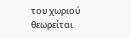του χωριού θεωρείται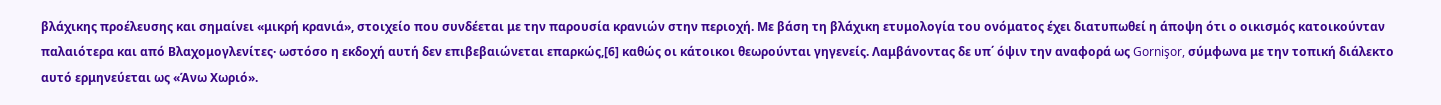βλάχικης προέλευσης και σημαίνει «μικρή κρανιά», στοιχείο που συνδέεται με την παρουσία κρανιών στην περιοχή. Με βάση τη βλάχικη ετυμολογία του ονόματος έχει διατυπωθεί η άποψη ότι ο οικισμός κατοικούνταν παλαιότερα και από Βλαχομογλενίτες· ωστόσο η εκδοχή αυτή δεν επιβεβαιώνεται επαρκώς,[6] καθώς οι κάτοικοι θεωρούνται γηγενείς. Λαμβάνοντας δε υπ΄ όψιν την αναφορά ως Gornişor, σύμφωνα με την τοπική διάλεκτο αυτό ερμηνεύεται ως «Άνω Χωριό».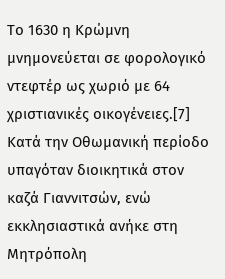Το 1630 η Κρώμνη μνημονεύεται σε φορολογικό ντεφτέρ ως χωριό με 64 χριστιανικές οικογένειες.[7] Κατά την Οθωμανική περίοδο υπαγόταν διοικητικά στον καζά Γιαννιτσών, ενώ εκκλησιαστικά ανήκε στη Μητρόπολη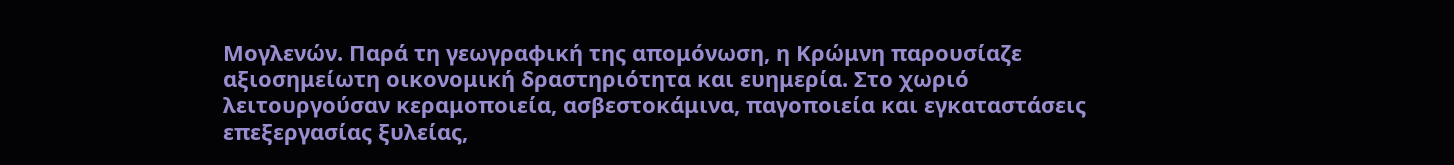Μογλενών. Παρά τη γεωγραφική της απομόνωση, η Κρώμνη παρουσίαζε αξιοσημείωτη οικονομική δραστηριότητα και ευημερία. Στο χωριό λειτουργούσαν κεραμοποιεία, ασβεστοκάμινα, παγοποιεία και εγκαταστάσεις επεξεργασίας ξυλείας,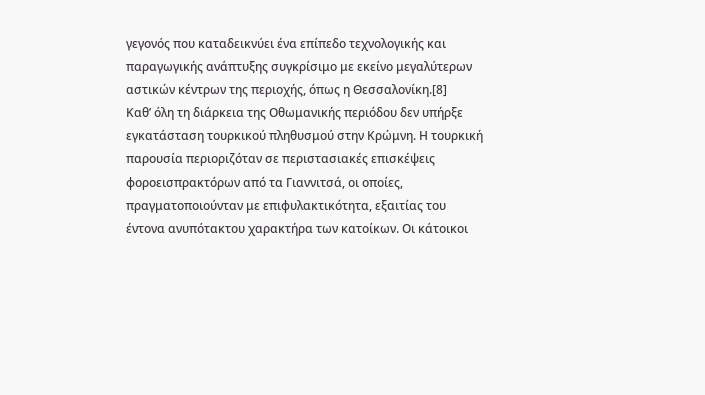γεγονός που καταδεικνύει ένα επίπεδο τεχνολογικής και παραγωγικής ανάπτυξης συγκρίσιμο με εκείνο μεγαλύτερων αστικών κέντρων της περιοχής, όπως η Θεσσαλονίκη.[8]
Καθ’ όλη τη διάρκεια της Οθωμανικής περιόδου δεν υπήρξε εγκατάσταση τουρκικού πληθυσμού στην Κρώμνη. Η τουρκική παρουσία περιοριζόταν σε περιστασιακές επισκέψεις φοροεισπρακτόρων από τα Γιαννιτσά, οι οποίες, πραγματοποιούνταν με επιφυλακτικότητα, εξαιτίας του έντονα ανυπότακτου χαρακτήρα των κατοίκων. Οι κάτοικοι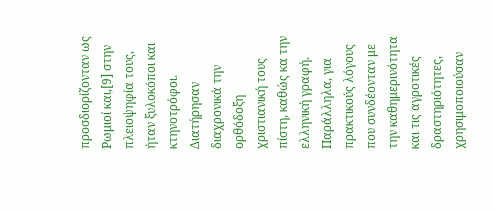προσδιορίζονταν ως Ρωμιοί και,[9] στην πλειοψηφία τους, ήταν ξυλοκόποι και κτηνοτρόφοι. Διατήρησαν διαχρονικά την ορθόδοξη χριστιανική τους πίστη, καθώς κα την ελληνική γραφή. Παράλληλα, για πρακτικούς λόγους που συνδέονταν με την καθημερινότητα και τις αγροτικές δραστηριότητες, χρησιμοποιούσαν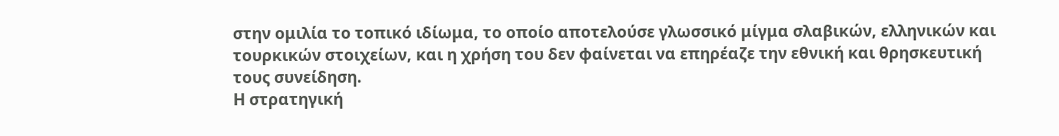στην ομιλία το τοπικό ιδίωμα, το οποίο αποτελούσε γλωσσικό μίγμα σλαβικών, ελληνικών και τουρκικών στοιχείων, και η χρήση του δεν φαίνεται να επηρέαζε την εθνική και θρησκευτική τους συνείδηση.
Η στρατηγική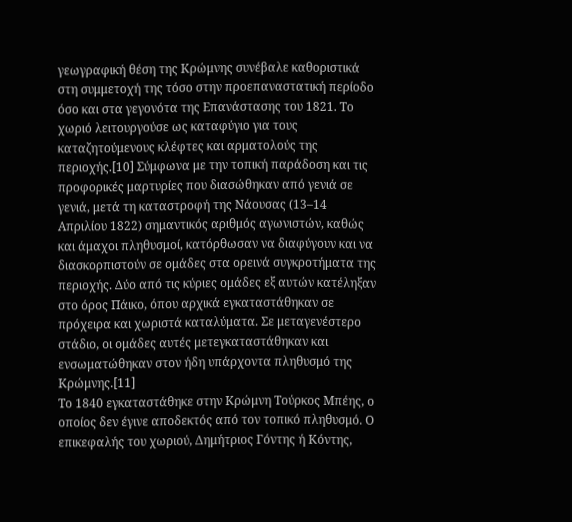γεωγραφική θέση της Κρώμνης συνέβαλε καθοριστικά στη συμμετοχή της τόσο στην προεπαναστατική περίοδο όσο και στα γεγονότα της Επανάστασης του 1821. Το χωριό λειτουργούσε ως καταφύγιο για τους καταζητούμενους κλέφτες και αρματολούς της περιοχής.[10] Σύμφωνα με την τοπική παράδοση και τις προφορικές μαρτυρίες που διασώθηκαν από γενιά σε γενιά, μετά τη καταστροφή της Νάουσας (13–14 Απριλίου 1822) σημαντικός αριθμός αγωνιστών, καθώς και άμαχοι πληθυσμοί, κατόρθωσαν να διαφύγουν και να διασκορπιστούν σε ομάδες στα ορεινά συγκροτήματα της περιοχής. Δύο από τις κύριες ομάδες εξ αυτών κατέληξαν στο όρος Πάικο, όπου αρχικά εγκαταστάθηκαν σε πρόχειρα και χωριστά καταλύματα. Σε μεταγενέστερο στάδιο, οι ομάδες αυτές μετεγκαταστάθηκαν και ενσωματώθηκαν στον ήδη υπάρχοντα πληθυσμό της Κρώμνης.[11]
Το 1840 εγκαταστάθηκε στην Κρώμνη Τούρκος Μπέης, ο οποίος δεν έγινε αποδεκτός από τον τοπικό πληθυσμό. Ο επικεφαλής του χωριού, Δημήτριος Γόντης ή Κόντης,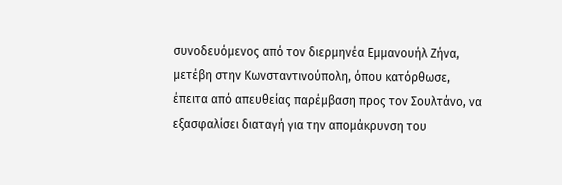συνοδευόμενος από τον διερμηνέα Εμμανουήλ Ζήνα, μετέβη στην Κωνσταντινούπολη, όπου κατόρθωσε, έπειτα από απευθείας παρέμβαση προς τον Σουλτάνο, να εξασφαλίσει διαταγή για την απομάκρυνση του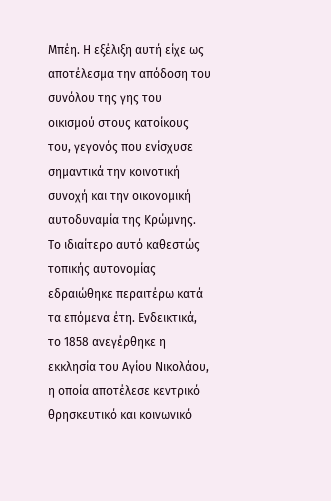Μπέη. Η εξέλιξη αυτή είχε ως αποτέλεσμα την απόδοση του συνόλου της γης του οικισμού στους κατοίκους του, γεγονός που ενίσχυσε σημαντικά την κοινοτική συνοχή και την οικονομική αυτοδυναμία της Κρώμνης. Το ιδιαίτερο αυτό καθεστώς τοπικής αυτονομίας εδραιώθηκε περαιτέρω κατά τα επόμενα έτη. Ενδεικτικά, το 1858 ανεγέρθηκε η εκκλησία του Αγίου Νικολάου, η οποία αποτέλεσε κεντρικό θρησκευτικό και κοινωνικό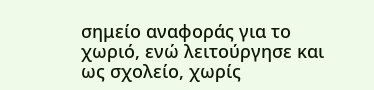σημείο αναφοράς για το χωριό, ενώ λειτούργησε και ως σχολείο, χωρίς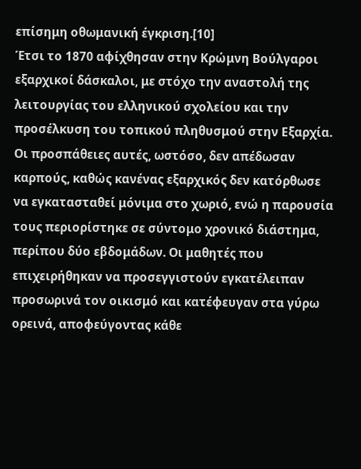επίσημη οθωμανική έγκριση.[10]
Έτσι το 1870 αφίχθησαν στην Κρώμνη Βούλγαροι εξαρχικοί δάσκαλοι, με στόχο την αναστολή της λειτουργίας του ελληνικού σχολείου και την προσέλκυση του τοπικού πληθυσμού στην Εξαρχία. Οι προσπάθειες αυτές, ωστόσο, δεν απέδωσαν καρπούς, καθώς κανένας εξαρχικός δεν κατόρθωσε να εγκατασταθεί μόνιμα στο χωριό, ενώ η παρουσία τους περιορίστηκε σε σύντομο χρονικό διάστημα, περίπου δύο εβδομάδων. Οι μαθητές που επιχειρήθηκαν να προσεγγιστούν εγκατέλειπαν προσωρινά τον οικισμό και κατέφευγαν στα γύρω ορεινά, αποφεύγοντας κάθε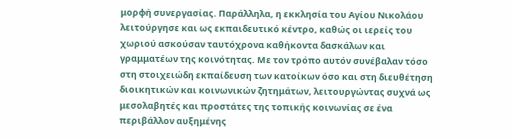μορφή συνεργασίας. Παράλληλα, η εκκλησία του Αγίου Νικολάου λειτούργησε και ως εκπαιδευτικό κέντρο, καθώς οι ιερείς του χωριού ασκούσαν ταυτόχρονα καθήκοντα δασκάλων και γραμματέων της κοινότητας. Με τον τρόπο αυτόν συνέβαλαν τόσο στη στοιχειώδη εκπαίδευση των κατοίκων όσο και στη διευθέτηση διοικητικών και κοινωνικών ζητημάτων, λειτουργώντας συχνά ως μεσολαβητές και προστάτες της τοπικής κοινωνίας σε ένα περιβάλλον αυξημένης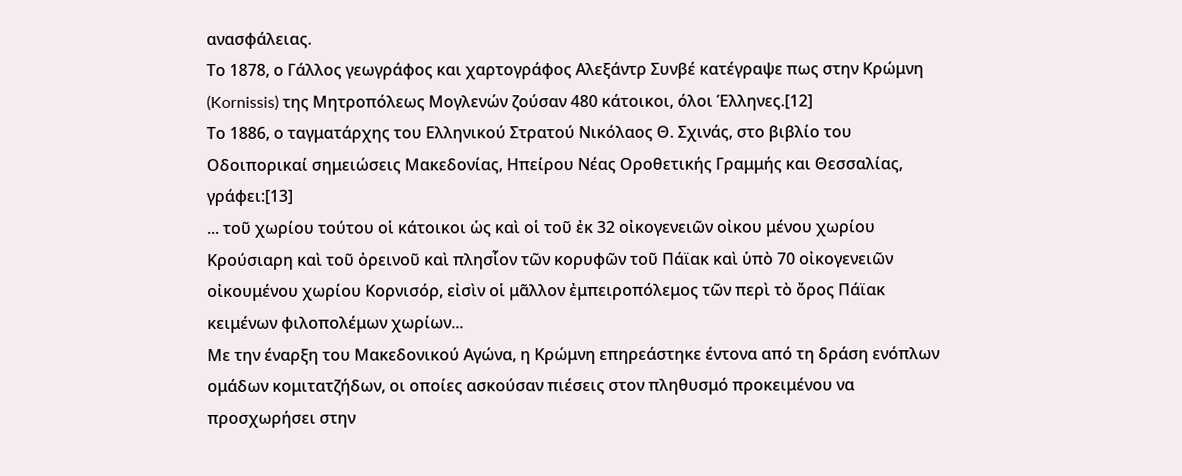ανασφάλειας.
Το 1878, ο Γάλλος γεωγράφος και χαρτογράφος Αλεξάντρ Συνβέ κατέγραψε πως στην Κρώμνη (Kornissis) της Μητροπόλεως Μογλενών ζούσαν 480 κάτοικοι, όλοι Έλληνες.[12]
Το 1886, ο ταγματάρχης του Ελληνικού Στρατού Νικόλαος Θ. Σχινάς, στο βιβλίο του Οδοιπορικαί σημειώσεις Μακεδονίας, Ηπείρου Νέας Οροθετικής Γραμμής και Θεσσαλίας, γράφει:[13]
... τοῦ χωρίου τούτου οἱ κάτοικοι ὡς καὶ οἱ τοῦ ἐκ 32 οἰκογενειῶν οἰκου μένου χωρίου Κρούσιαρη καὶ τοῦ ὀρεινοῦ καὶ πλησἷον τῶν κορυφῶν τοῦ Πάϊακ καὶ ὑπὸ 70 οἰκογενειῶν οἰκουμένου χωρίου Κορνισόρ, εἰσὶν οἱ μᾶλλον ἐμπειροπόλεμος τῶν περὶ τὸ ὄρος Πάϊακ κειμένων φιλοπολέμων χωρίων...
Με την έναρξη του Μακεδονικού Αγώνα, η Κρώμνη επηρεάστηκε έντονα από τη δράση ενόπλων ομάδων κομιτατζήδων, οι οποίες ασκούσαν πιέσεις στον πληθυσμό προκειμένου να προσχωρήσει στην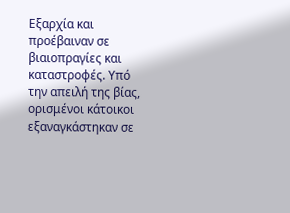Εξαρχία και προέβαιναν σε βιαιοπραγίες και καταστροφές. Υπό την απειλή της βίας, ορισμένοι κάτοικοι εξαναγκάστηκαν σε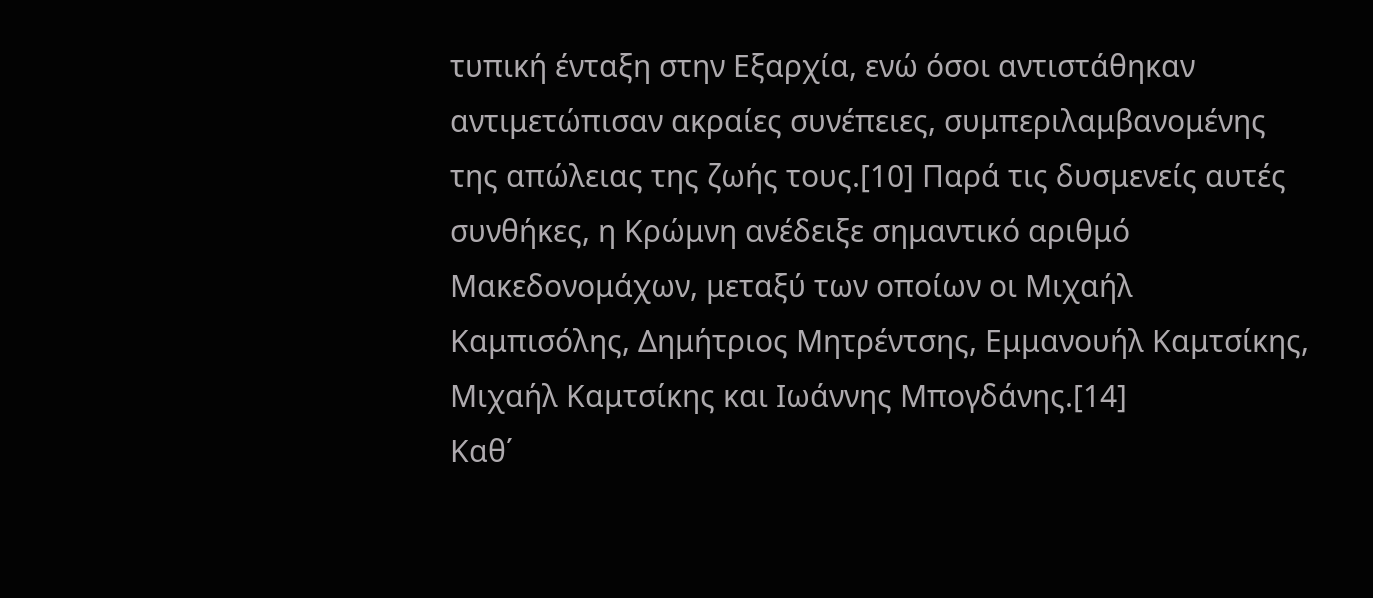τυπική ένταξη στην Εξαρχία, ενώ όσοι αντιστάθηκαν αντιμετώπισαν ακραίες συνέπειες, συμπεριλαμβανομένης της απώλειας της ζωής τους.[10] Παρά τις δυσμενείς αυτές συνθήκες, η Κρώμνη ανέδειξε σημαντικό αριθμό Μακεδονομάχων, μεταξύ των οποίων οι Μιχαήλ Καμπισόλης, Δημήτριος Μητρέντσης, Εμμανουήλ Καμτσίκης, Μιχαήλ Καμτσίκης και Ιωάννης Μπογδάνης.[14]
Καθ΄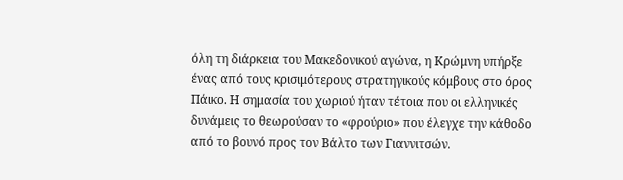όλη τη διάρκεια του Μακεδονικού αγώνα, η Κρώμνη υπήρξε ένας από τους κρισιμότερους στρατηγικούς κόμβους στο όρος Πάικο. Η σημασία του χωριού ήταν τέτοια που οι ελληνικές δυνάμεις το θεωρούσαν το «φρούριο» που έλεγχε την κάθοδο από το βουνό προς τον Βάλτο των Γιαννιτσών.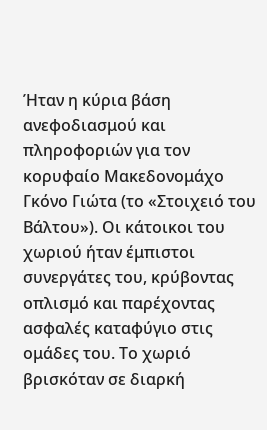Ήταν η κύρια βάση ανεφοδιασμού και πληροφοριών για τον κορυφαίο Μακεδονομάχο Γκόνο Γιώτα (το «Στοιχειό του Βάλτου»). Οι κάτοικοι του χωριού ήταν έμπιστοι συνεργάτες του, κρύβοντας οπλισμό και παρέχοντας ασφαλές καταφύγιο στις ομάδες του. Το χωριό βρισκόταν σε διαρκή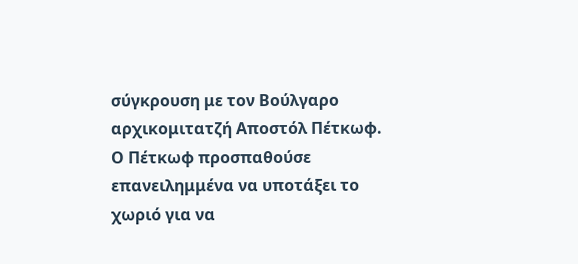σύγκρουση με τον Βούλγαρο αρχικομιτατζή Αποστόλ Πέτκωφ. Ο Πέτκωφ προσπαθούσε επανειλημμένα να υποτάξει το χωριό για να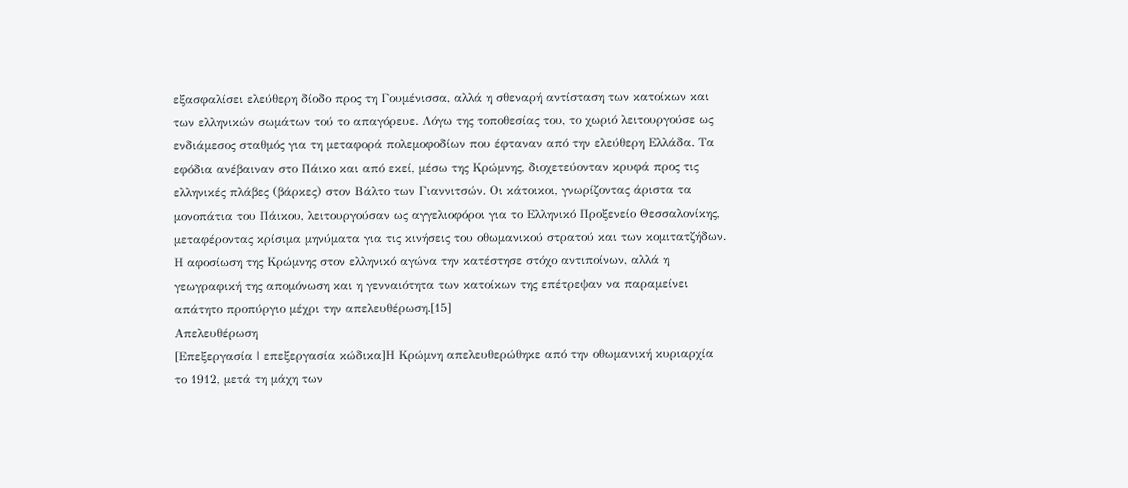εξασφαλίσει ελεύθερη δίοδο προς τη Γουμένισσα, αλλά η σθεναρή αντίσταση των κατοίκων και των ελληνικών σωμάτων τού το απαγόρευε. Λόγω της τοποθεσίας του, το χωριό λειτουργούσε ως ενδιάμεσος σταθμός για τη μεταφορά πολεμοφοδίων που έφταναν από την ελεύθερη Ελλάδα. Τα εφόδια ανέβαιναν στο Πάικο και από εκεί, μέσω της Κρώμνης, διοχετεύονταν κρυφά προς τις ελληνικές πλάβες (βάρκες) στον Βάλτο των Γιαννιτσών. Οι κάτοικοι, γνωρίζοντας άριστα τα μονοπάτια του Πάικου, λειτουργούσαν ως αγγελιοφόροι για το Ελληνικό Προξενείο Θεσσαλονίκης, μεταφέροντας κρίσιμα μηνύματα για τις κινήσεις του οθωμανικού στρατού και των κομιτατζήδων. Η αφοσίωση της Κρώμνης στον ελληνικό αγώνα την κατέστησε στόχο αντιποίνων, αλλά η γεωγραφική της απομόνωση και η γενναιότητα των κατοίκων της επέτρεψαν να παραμείνει απάτητο προπύργιο μέχρι την απελευθέρωση.[15]
Απελευθέρωση
[Επεξεργασία | επεξεργασία κώδικα]Η Κρώμνη απελευθερώθηκε από την οθωμανική κυριαρχία το 1912, μετά τη μάχη των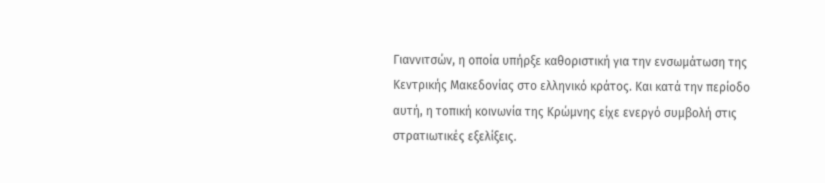Γιαννιτσών, η οποία υπήρξε καθοριστική για την ενσωμάτωση της Κεντρικής Μακεδονίας στο ελληνικό κράτος. Και κατά την περίοδο αυτή, η τοπική κοινωνία της Κρώμνης είχε ενεργό συμβολή στις στρατιωτικές εξελίξεις.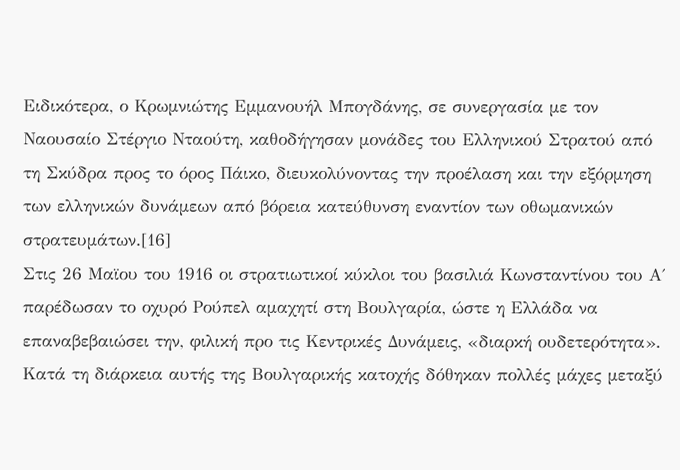Ειδικότερα, ο Κρωμνιώτης Εμμανουήλ Μπογδάνης, σε συνεργασία με τον Ναουσαίο Στέργιο Νταούτη, καθοδήγησαν μονάδες του Ελληνικού Στρατού από τη Σκύδρα προς το όρος Πάικο, διευκολύνοντας την προέλαση και την εξόρμηση των ελληνικών δυνάμεων από βόρεια κατεύθυνση εναντίον των οθωμανικών στρατευμάτων.[16]
Στις 26 Μαϊου του 1916 οι στρατιωτικοί κύκλοι του βασιλιά Κωνσταντίνου του Α΄ παρέδωσαν το οχυρό Ρούπελ αμαχητί στη Βουλγαρία, ώστε η Ελλάδα να επαναβεβαιώσει την, φιλική προ τις Κεντρικές Δυνάμεις, «διαρκή ουδετερότητα». Κατά τη διάρκεια αυτής της Βουλγαρικής κατοχής δόθηκαν πολλές μάχες μεταξύ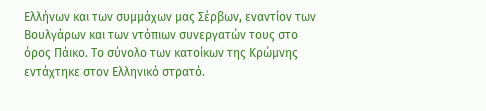Ελλήνων και των συμμάχων μας Σέρβων, εναντίον των Βουλγάρων και των ντόπιων συνεργατών τους στο όρος Πάικο. Το σύνολο των κατοίκων της Κρώμνης εντάχτηκε στον Ελληνικό στρατό.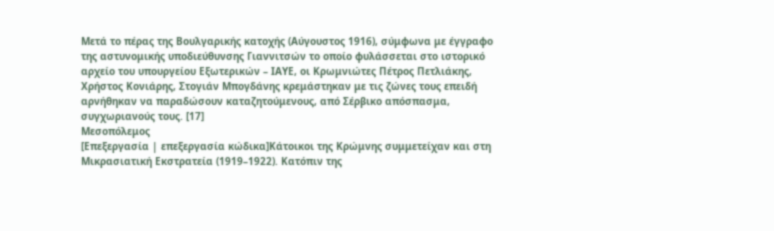Μετά το πέρας της Βουλγαρικής κατοχής (Αύγουστος 1916), σύμφωνα με έγγραφο της αστυνομικής υποδιεύθυνσης Γιαννιτσών το οποίο φυλάσσεται στο ιστορικό αρχείο του υπουργείου Εξωτερικών – ΙΑΥΕ, οι Κρωμνιώτες Πέτρος Πετλιάκης, Χρήστος Κονιάρης, Στογιάν Μπογδάνης κρεμάστηκαν με τις ζώνες τους επειδή αρνήθηκαν να παραδώσουν καταζητούμενους, από Σέρβικο απόσπασμα, συγχωριανούς τους. [17]
Μεσοπόλεμος
[Επεξεργασία | επεξεργασία κώδικα]Κάτοικοι της Κρώμνης συμμετείχαν και στη Μικρασιατική Εκστρατεία (1919–1922). Κατόπιν της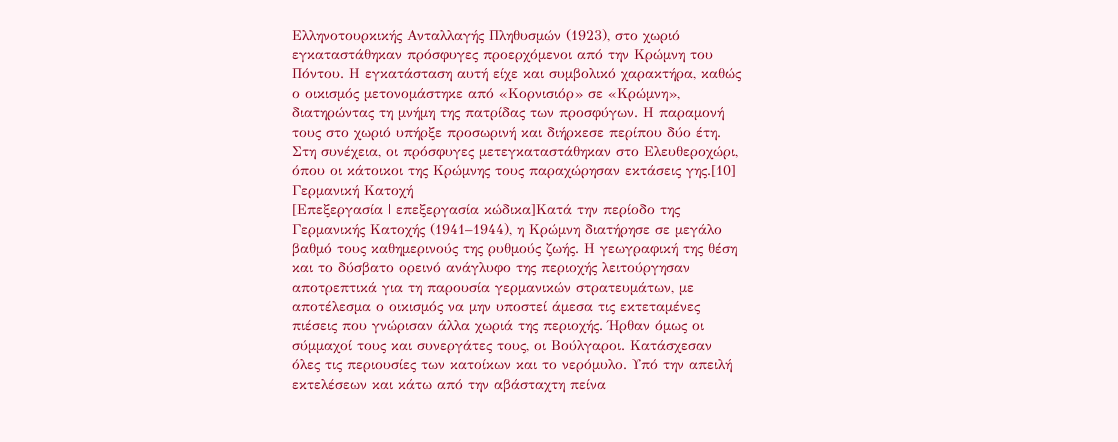Ελληνοτουρκικής Ανταλλαγής Πληθυσμών (1923), στο χωριό εγκαταστάθηκαν πρόσφυγες προερχόμενοι από την Κρώμνη του Πόντου. Η εγκατάσταση αυτή είχε και συμβολικό χαρακτήρα, καθώς ο οικισμός μετονομάστηκε από «Κορνισιόρ» σε «Κρώμνη», διατηρώντας τη μνήμη της πατρίδας των προσφύγων. Η παραμονή τους στο χωριό υπήρξε προσωρινή και διήρκεσε περίπου δύο έτη. Στη συνέχεια, οι πρόσφυγες μετεγκαταστάθηκαν στο Ελευθεροχώρι, όπου οι κάτοικοι της Κρώμνης τους παραχώρησαν εκτάσεις γης.[10]
Γερμανική Κατοχή
[Επεξεργασία | επεξεργασία κώδικα]Κατά την περίοδο της Γερμανικής Κατοχής (1941–1944), η Κρώμνη διατήρησε σε μεγάλο βαθμό τους καθημερινούς της ρυθμούς ζωής. Η γεωγραφική της θέση και το δύσβατο ορεινό ανάγλυφο της περιοχής λειτούργησαν αποτρεπτικά για τη παρουσία γερμανικών στρατευμάτων, με αποτέλεσμα ο οικισμός να μην υποστεί άμεσα τις εκτεταμένες πιέσεις που γνώρισαν άλλα χωριά της περιοχής. Ήρθαν όμως οι σύμμαχοί τους και συνεργάτες τους, οι Βούλγαροι. Κατάσχεσαν όλες τις περιουσίες των κατοίκων και το νερόμυλο. Υπό την απειλή εκτελέσεων και κάτω από την αβάσταχτη πείνα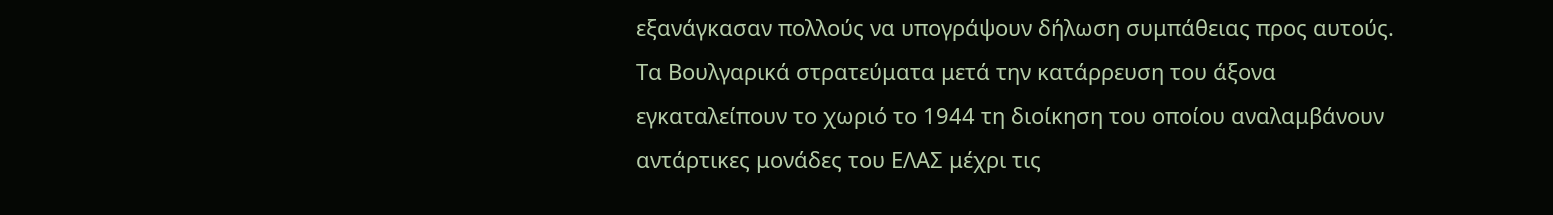εξανάγκασαν πολλούς να υπογράψουν δήλωση συμπάθειας προς αυτούς. Τα Βουλγαρικά στρατεύματα μετά την κατάρρευση του άξονα εγκαταλείπουν το χωριό το 1944 τη διοίκηση του οποίου αναλαμβάνουν αντάρτικες μονάδες του ΕΛΑΣ μέχρι τις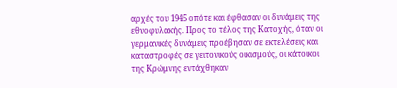αρχές του 1945 οπότε και έφθασαν οι δυνάμεις της εθνοφυλακής. Προς το τέλος της Κατοχής, όταν οι γερμανικές δυνάμεις προέβησαν σε εκτελέσεις και καταστροφές σε γειτονικούς οικισμούς, οι κάτοικοι της Κρώμνης εντάχθηκαν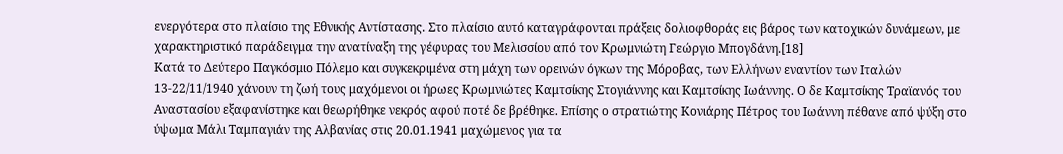ενεργότερα στο πλαίσιο της Εθνικής Αντίστασης. Στο πλαίσιο αυτό καταγράφονται πράξεις δολιοφθοράς εις βάρος των κατοχικών δυνάμεων, με χαρακτηριστικό παράδειγμα την ανατίναξη της γέφυρας του Μελισσίου από τον Κρωμνιώτη Γεώργιο Μπογδάνη.[18]
Κατά το Δεύτερο Παγκόσμιο Πόλεμο και συγκεκριμένα στη μάχη των ορεινών όγκων της Μόροβας, των Ελλήνων εναντίον των Ιταλών 13-22/11/1940 χάνουν τη ζωή τους μαχόμενοι οι ήρωες Κρωμνιώτες Καμτσίκης Στογιάννης και Καμτσίκης Ιωάννης. Ο δε Καμτσίκης Τραϊανός του Αναστασίου εξαφανίστηκε και θεωρήθηκε νεκρός αφού ποτέ δε βρέθηκε. Επίσης ο στρατιώτης Κονιάρης Πέτρος του Ιωάννη πέθανε από ψύξη στο ύψωμα Μάλι Ταμπαγιάν της Αλβανίας στις 20.01.1941 μαχώμενος για τα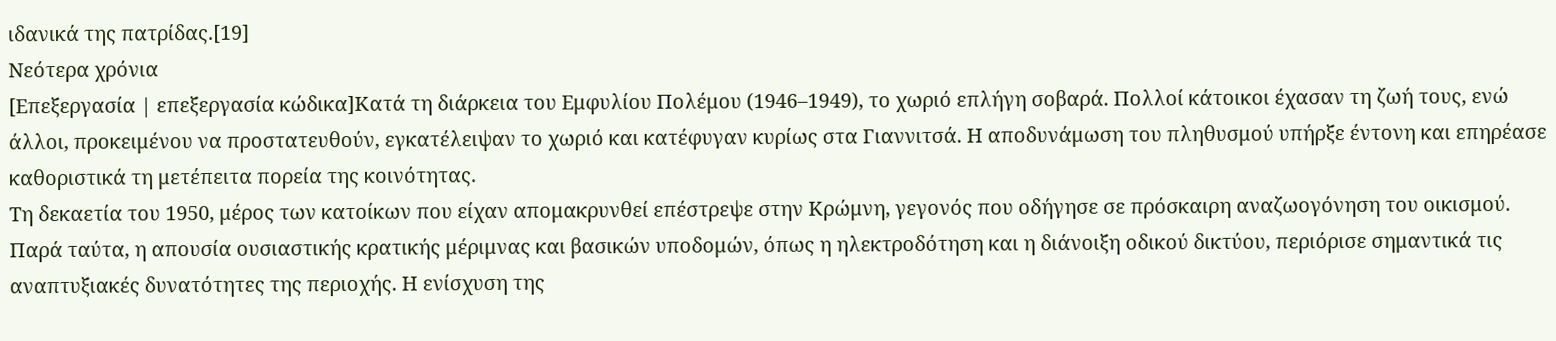ιδανικά της πατρίδας.[19]
Νεότερα χρόνια
[Επεξεργασία | επεξεργασία κώδικα]Κατά τη διάρκεια του Εμφυλίου Πολέμου (1946–1949), το χωριό επλήγη σοβαρά. Πολλοί κάτοικοι έχασαν τη ζωή τους, ενώ άλλοι, προκειμένου να προστατευθούν, εγκατέλειψαν το χωριό και κατέφυγαν κυρίως στα Γιαννιτσά. Η αποδυνάμωση του πληθυσμού υπήρξε έντονη και επηρέασε καθοριστικά τη μετέπειτα πορεία της κοινότητας.
Τη δεκαετία του 1950, μέρος των κατοίκων που είχαν απομακρυνθεί επέστρεψε στην Κρώμνη, γεγονός που οδήγησε σε πρόσκαιρη αναζωογόνηση του οικισμού. Παρά ταύτα, η απουσία ουσιαστικής κρατικής μέριμνας και βασικών υποδομών, όπως η ηλεκτροδότηση και η διάνοιξη οδικού δικτύου, περιόρισε σημαντικά τις αναπτυξιακές δυνατότητες της περιοχής. Η ενίσχυση της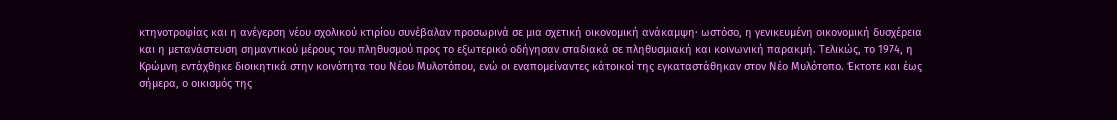κτηνοτροφίας και η ανέγερση νέου σχολικού κτιρίου συνέβαλαν προσωρινά σε μια σχετική οικονομική ανάκαμψη· ωστόσο, η γενικευμένη οικονομική δυσχέρεια και η μετανάστευση σημαντικού μέρους του πληθυσμού προς το εξωτερικό οδήγησαν σταδιακά σε πληθυσμιακή και κοινωνική παρακμή. Τελικώς, το 1974, η Κρώμνη εντάχθηκε διοικητικά στην κοινότητα του Νέου Μυλοτόπου, ενώ οι εναπομείναντες κάτοικοί της εγκαταστάθηκαν στον Νέο Μυλότοπο. Έκτοτε και έως σήμερα, ο οικισμός της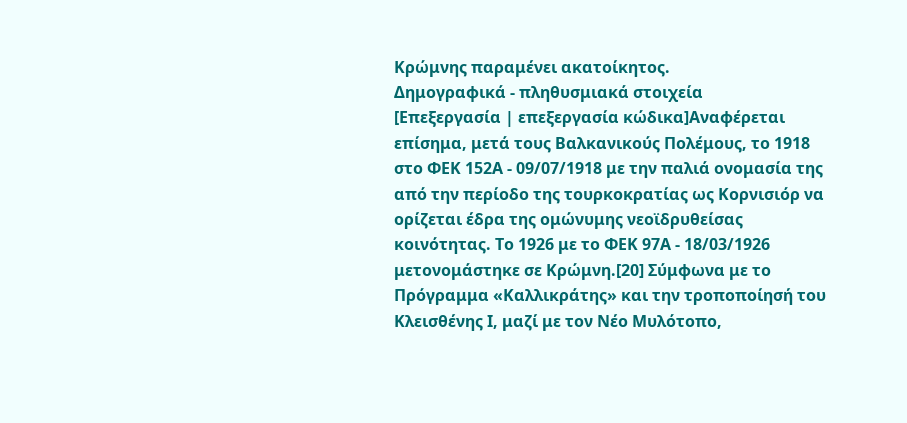Κρώμνης παραμένει ακατοίκητος.
Δημογραφικά - πληθυσμιακά στοιχεία
[Επεξεργασία | επεξεργασία κώδικα]Αναφέρεται επίσημα, μετά τους Βαλκανικούς Πολέμους, το 1918 στο ΦΕΚ 152Α - 09/07/1918 με την παλιά ονομασία της από την περίοδο της τουρκοκρατίας ως Κορνισιόρ να ορίζεται έδρα της ομώνυμης νεοϊδρυθείσας κοινότητας. Το 1926 με το ΦΕΚ 97Α - 18/03/1926 μετονομάστηκε σε Κρώμνη.[20] Σύμφωνα με το Πρόγραμμα «Καλλικράτης» και την τροποποίησή του Κλεισθένης Ι, μαζί με τον Νέο Μυλότοπο,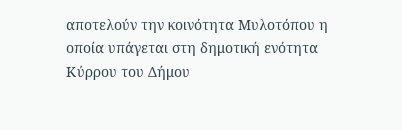αποτελούν την κοινότητα Μυλοτόπου η οποία υπάγεται στη δημοτική ενότητα Κύρρου του Δήμου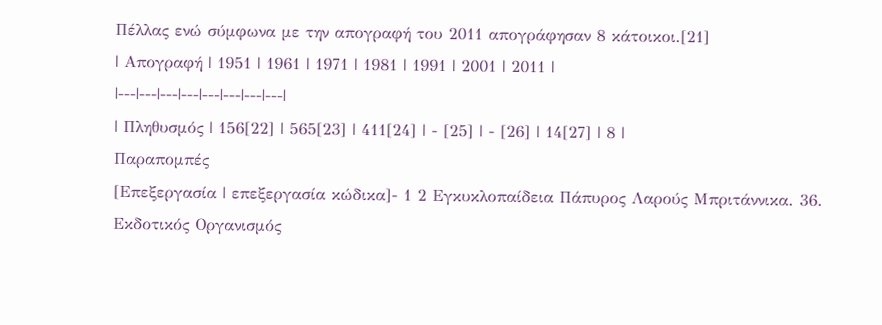Πέλλας ενώ σύμφωνα με την απογραφή του 2011 απογράφησαν 8 κάτοικοι.[21]
| Απογραφή | 1951 | 1961 | 1971 | 1981 | 1991 | 2001 | 2011 |
|---|---|---|---|---|---|---|---|
| Πληθυσμός | 156[22] | 565[23] | 411[24] | - [25] | - [26] | 14[27] | 8 |
Παραπομπές
[Επεξεργασία | επεξεργασία κώδικα]- 1 2 Εγκυκλοπαίδεια Πάπυρος Λαρούς Μπριτάννικα. 36. Εκδοτικός Οργανισμός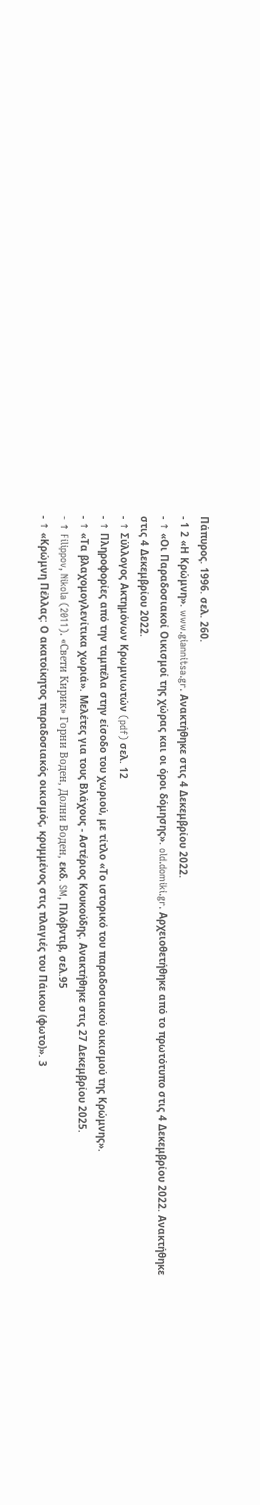Πάπυρος. 1996. σελ. 260.
- 1 2 «Η Κρώμνη». www.giannitsa.gr. Ανακτήθηκε στις 4 Δεκεμβρίου 2022.
- ↑ «Οι Παραδοσιακοί Οικισμοί της χώρας και οι όροι δόμησης». old.domiki.gr. Αρχειοθετήθηκε από το πρωτότυπο στις 4 Δεκεμβρίου 2022. Ανακτήθηκε στις 4 Δεκεμβρίου 2022.
- ↑ Σύλλογος Ακτημόνων Κρωμνιωτών (pdf) σελ. 12
- ↑ Πληροφορίες από την ταμπέλα στην είσοδο του χωριού, με τίτλο «Το ιστορικό του παραδοσιακού οικισμού της Κρώμνης».
- ↑ «Τα βλαχομογλενίτικα χωριά». Μελέτες για τους Βλάχους - Αστέριος Κουκούδης. Ανακτήθηκε στις 27 Δεκεμβρίου 2025.
- ↑ Filippov, Nikola (2011). «Свети Кирик» Горни Воден, Долни Воден, εκδ. SM, Πλόβντιβ, σελ.95
- ↑ «Κρώμνη Πέλλας: Ο ακατοίκητος παραδοσιακός οικισμός, κρυμμένος στις πλαγιές του Πάικου (φωτο)». 3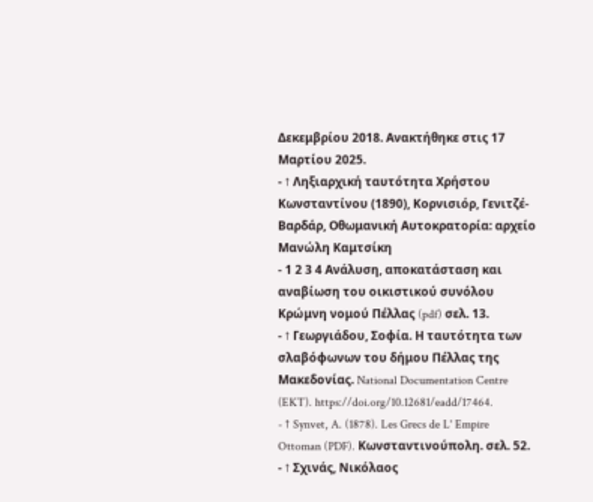Δεκεμβρίου 2018. Ανακτήθηκε στις 17 Μαρτίου 2025.
- ↑ Ληξιαρχική ταυτότητα Χρήστου Κωνσταντίνου (1890), Κορνισιόρ, Γενιτζέ-Βαρδάρ, Οθωμανική Αυτοκρατορία: αρχείο Μανώλη Καμτσίκη
- 1 2 3 4 Ανάλυση, αποκατάσταση και αναβίωση του οικιστικού συνόλου Κρώμνη νομού Πέλλας (pdf) σελ. 13.
- ↑ Γεωργιάδου, Σοφία. Η ταυτότητα των σλαβόφωνων του δήμου Πέλλας της Μακεδονίας. National Documentation Centre (EKT). https://doi.org/10.12681/eadd/17464.
- ↑ Synvet, A. (1878). Les Grecs de L' Empire Ottoman (PDF). Κωνσταντινούπολη. σελ. 52.
- ↑ Σχινάς, Νικόλαος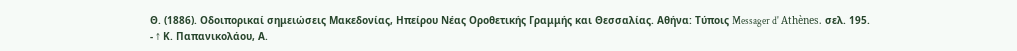Θ. (1886). Οδοιπορικαί σημειώσεις Μακεδονίας, Ηπείρου Νέας Οροθετικής Γραμμής και Θεσσαλίας. Αθήνα: Τύποις Messager d' Athènes. σελ. 195.
- ↑ Κ. Παπανικολάου, Α.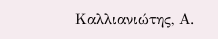Καλλιανιώτης, Α.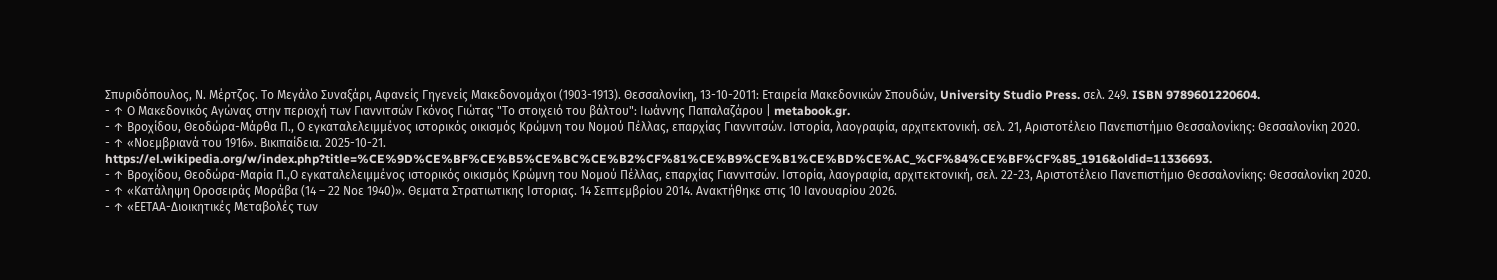Σπυριδόπουλος, Ν. Μέρτζος. Το Μεγάλο Συναξάρι, Αφανείς Γηγενείς Μακεδονομάχοι (1903-1913). Θεσσαλονίκη, 13-10-2011: Εταιρεία Μακεδονικών Σπουδών, University Studio Press. σελ. 249. ISBN 9789601220604.
- ↑ Ο Μακεδονικός Αγώνας στην περιοχή των Γιαννιτσών Γκόνος Γιώτας "Το στοιχειό του βάλτου": Ιωάννης Παπαλαζάρου | metabook.gr.
- ↑ Βροχίδου, Θεοδώρα-Μάρθα Π., Ο εγκαταλελειμμένος ιστορικός οικισμός Κρώμνη του Νομού Πέλλας, επαρχίας Γιαννιτσών. Ιστορία, λαογραφία, αρχιτεκτονική. σελ. 21, Αριστοτέλειο Πανεπιστήμιο Θεσσαλονίκης: Θεσσαλονίκη 2020.
- ↑ «Νοεμβριανά του 1916». Βικιπαίδεια. 2025-10-21. https://el.wikipedia.org/w/index.php?title=%CE%9D%CE%BF%CE%B5%CE%BC%CE%B2%CF%81%CE%B9%CE%B1%CE%BD%CE%AC_%CF%84%CE%BF%CF%85_1916&oldid=11336693.
- ↑ Βροχίδου, Θεοδώρα-Μαρία Π.,Ο εγκαταλελειμμένος ιστορικός οικισμός Κρώμνη του Νομού Πέλλας, επαρχίας Γιαννιτσών. Ιστορία, λαογραφία, αρχιτεκτονική, σελ. 22-23, Αριστοτέλειο Πανεπιστήμιο Θεσσαλονίκης: Θεσσαλονίκη 2020.
- ↑ «Κατάληψη Οροσειράς Μοράβα (14 – 22 Νοε 1940)». Θεματα Στρατιωτικης Ιστοριας. 14 Σεπτεμβρίου 2014. Ανακτήθηκε στις 10 Ιανουαρίου 2026.
- ↑ «ΕΕΤΑΑ-Διοικητικές Μεταβολές των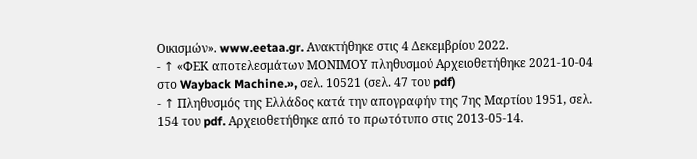Οικισμών». www.eetaa.gr. Ανακτήθηκε στις 4 Δεκεμβρίου 2022.
- ↑ «ΦΕΚ αποτελεσμάτων ΜΟΝΙΜΟΥ πληθυσμού Αρχειοθετήθηκε 2021-10-04 στο Wayback Machine.», σελ. 10521 (σελ. 47 του pdf)
- ↑ Πληθυσμός της Ελλάδος κατά την απογραφήν της 7ης Μαρτίου 1951, σελ. 154 του pdf. Αρχειοθετήθηκε από το πρωτότυπο στις 2013-05-14.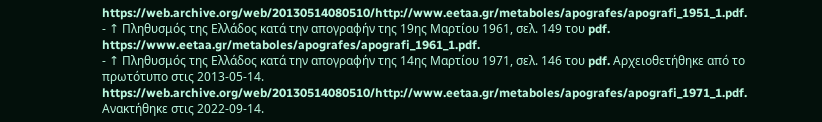https://web.archive.org/web/20130514080510/http://www.eetaa.gr/metaboles/apografes/apografi_1951_1.pdf.
- ↑ Πληθυσμός της Ελλάδος κατά την απογραφήν της 19ης Μαρτίου 1961, σελ. 149 του pdf. https://www.eetaa.gr/metaboles/apografes/apografi_1961_1.pdf.
- ↑ Πληθυσμός της Ελλάδος κατά την απογραφήν της 14ης Μαρτίου 1971, σελ. 146 του pdf. Αρχειοθετήθηκε από το πρωτότυπο στις 2013-05-14. https://web.archive.org/web/20130514080510/http://www.eetaa.gr/metaboles/apografes/apografi_1971_1.pdf. Ανακτήθηκε στις 2022-09-14.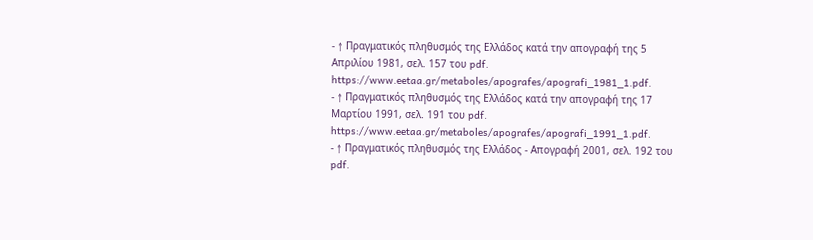- ↑ Πραγματικός πληθυσμός της Ελλάδος κατά την απογραφή της 5 Απριλίου 1981, σελ. 157 του pdf. https://www.eetaa.gr/metaboles/apografes/apografi_1981_1.pdf.
- ↑ Πραγματικός πληθυσμός της Ελλάδος κατά την απογραφή της 17 Μαρτίου 1991, σελ. 191 του pdf. https://www.eetaa.gr/metaboles/apografes/apografi_1991_1.pdf.
- ↑ Πραγματικός πληθυσμός της Ελλάδος - Απογραφή 2001, σελ. 192 του pdf.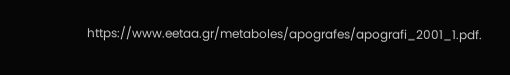https://www.eetaa.gr/metaboles/apografes/apografi_2001_1.pdf.